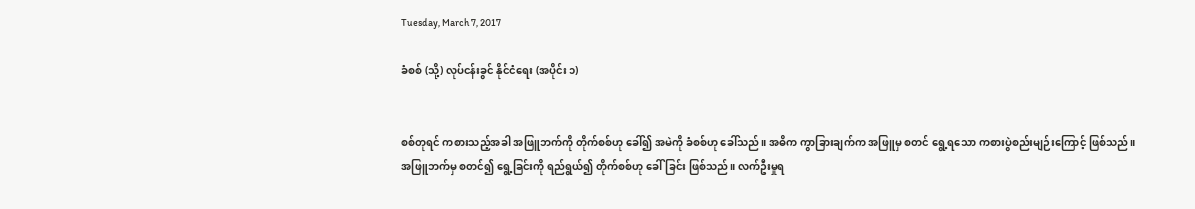Tuesday, March 7, 2017

ခံစစ် (သို့) လုပ်ငန်းခွင် နိုင်ငံရေး (အပိုင်း ၁)


စစ်တုရင် ကစားသည့်အခါ အဖြူဘက်ကို တိုက်စစ်ဟု ခေါ်၍ အမဲကို ခံစစ်ဟု ခေါ်သည်။ အဓိက ကွာခြားချက်က အဖြူမှ စတင် ရွေ့ရသော ကစားပွဲစည်းမျဉ်းကြောင့် ဖြစ်သည်။ အဖြူဘက်မှ စတင်၍ ရွေ့ခြင်းကို ရည်ရွယ်၍ တိုက်စစ်ဟု ခေါ်ခြင်း ဖြစ်သည်။ လက်ဦးမှုရ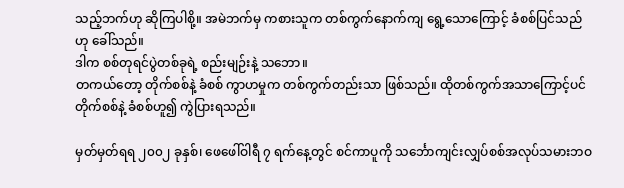သည့်ဘက်ဟု ဆိုကြပါစို့။ အမဲဘက်မှ ကစားသူက တစ်ကွက်နောက်ကျ ရွေ့သောကြောင့် ခံစစ်ပြင်သည်ဟု ခေါ်သည်။
ဒါက စစ်တုရင်ပွဲတစ်ခုရဲ့ စည်းမျဉ်းနဲ့ သဘော။
တကယ်တော့ တိုက်စစ်နဲ့ ခံစစ် ကွာဟမှုက တစ်ကွက်တည်းသာ ဖြစ်သည်။ ထိုတစ်ကွက်အသာကြောင့်ပင် တိုက်စစ်နဲ့ ခံစစ်ဟူ၍ ကွဲပြားရသည်။

မှတ်မှတ်ရရ ၂၀၀၂ ခုနှစ်၊ ဖေဖေါ်ဝါရီ ၇ ရက်နေ့တွင် စင်ကာပူကို သင်္ဘောကျင်းလျှပ်စစ်အလုပ်သမားဘဝ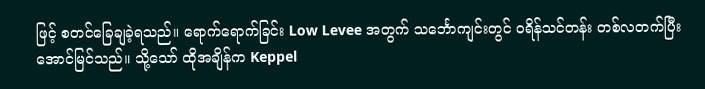ဖြင့် စတင်ခြေချခဲ့ရသည်။ ရောက်ရောက်ခြင်း Low Levee အတွက် သင်္ဘောကျင်းတွင် ဝရိန်သင်တန်း တစ်လတက်ပြီး အောင်မြင်သည်။ သို့သော် ထိုအချိန်က Keppel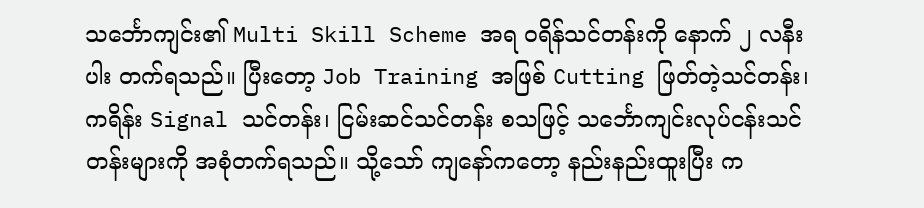သင်္ဘောကျင်း၏ Multi Skill Scheme အရ ဝရိန်သင်တန်းကို နောက် ၂ လနီးပါး တက်ရသည်။ ပြီးတော့ Job Training အဖြစ် Cutting ဖြတ်တဲ့သင်တန်း၊ ကရိန်း Signal သင်တန်း၊ ငြမ်းဆင်သင်တန်း စသဖြင့် သင်္ဘောကျင်းလုပ်ငန်းသင်တန်းများကို အစုံတက်ရသည်။ သို့သော် ကျနော်ကတော့ နည်းနည်းထူးပြီး က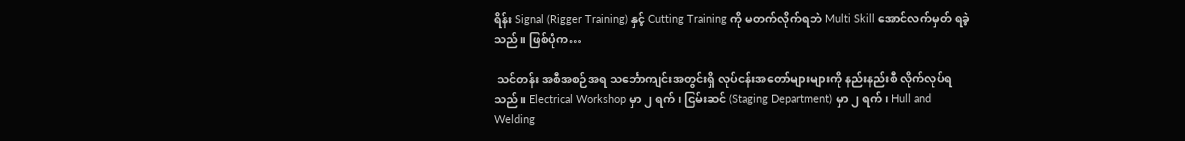ရိန်း Signal (Rigger Training) နှင့် Cutting Training ကို မတက်လိုက်ရဘဲ Multi Skill အောင်လက်မှတ် ရခဲ့သည်။ ဖြစ်ပုံက…

 သင်တန်း အစီအစဉ်အရ သင်္ဘောကျင်းအတွင်းရှိ လုပ်ငန်းအတော်များများကို နည်းနည်းစီ လိုက်လုပ်ရသည်။ Electrical Workshop မှာ ၂ ရက်၊ ငြမ်းဆင် (Staging Department) မှာ ၂ ရက်၊ Hull and Welding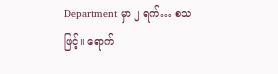Department မှာ ၂ ရက်… စသဖြင့်။ ရောက်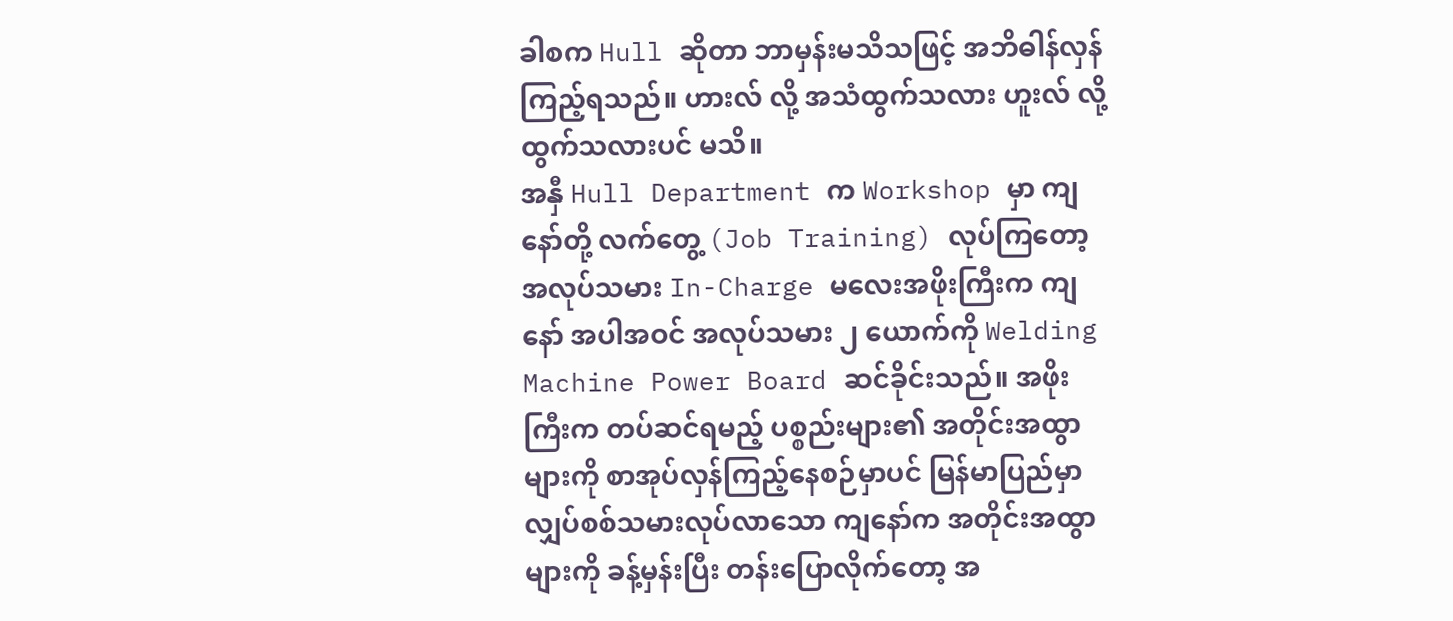ခါစက Hull ဆိုတာ ဘာမှန်းမသိသဖြင့် အဘိဓါန်လှန်ကြည့်ရသည်။ ဟားလ် လို့ အသံထွက်သလား ဟူးလ် လို့ ထွက်သလားပင် မသိ။
အနှီ Hull Department က Workshop မှာ ကျနော်တို့ လက်တွေ့ (Job Training) လုပ်ကြတော့ အလုပ်သမား In-Charge မလေးအဖိုးကြီးက ကျနော် အပါအဝင် အလုပ်သမား ၂ ယောက်ကို Welding Machine Power Board ဆင်ခိုင်းသည်။ အဖိုးကြီးက တပ်ဆင်ရမည့် ပစ္စည်းများ၏ အတိုင်းအထွာများကို စာအုပ်လှန်ကြည့်နေစဉ်မှာပင် မြန်မာပြည်မှာ လျှပ်စစ်သမားလုပ်လာသော ကျနော်က အတိုင်းအထွာများကို ခန့်မှန်းပြီး တန်းပြောလိုက်တော့ အ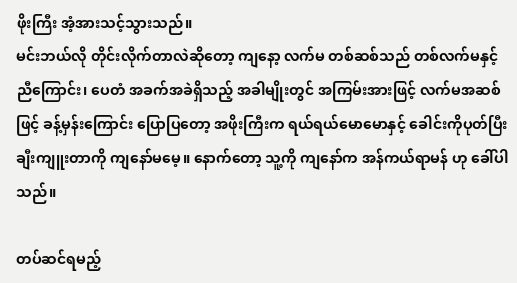ဖိုးကြီး အံ့အားသင့်သွားသည်။
မင်းဘယ်လို တိုင်းလိုက်တာလဲဆိုတော့ ကျနော့ လက်မ တစ်ဆစ်သည် တစ်လက်မနှင့် ညီကြောင်း၊ ပေတံ အခက်အခဲရှိသည့် အခါမျိုးတွင် အကြမ်းအားဖြင့် လက်မအဆစ်ဖြင့် ခန့်မှန်းကြောင်း ပြောပြတော့ အဖိုးကြီးက ရယ်ရယ်မောမောနှင့် ခေါင်းကိုပုတ်ပြီး ချီးကျူးတာကို ကျနော်မမေ့။ နောက်တော့ သူ့ကို ကျနော်က အန်ကယ်ရာမန် ဟု ခေါ်ပါသည်။

တပ်ဆင်ရမည့်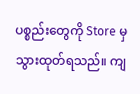ပစ္စည်းတွေကို Store မှ သွားထုတ်ရသည်။ ကျ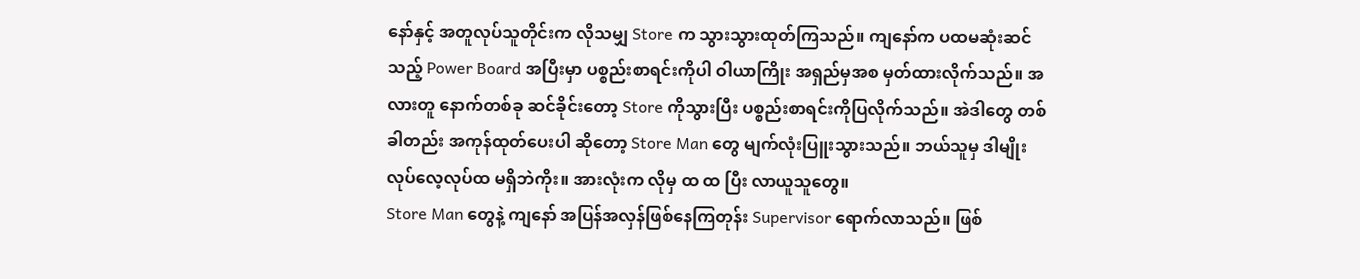နော်နှင့် အတူလုပ်သူတိုင်းက လိုသမျှ Store က သွားသွားထုတ်ကြသည်။ ကျနော်က ပထမဆုံးဆင်သည့် Power Board အပြီးမှာ ပစ္စည်းစာရင်းကိုပါ ဝါယာကြိုး အရှည်မှအစ မှတ်ထားလိုက်သည်။ အလားတူ နောက်တစ်ခု ဆင်ခိုင်းတော့ Store ကိုသွားပြီး ပစ္စည်းစာရင်းကိုပြလိုက်သည်။ အဲဒါတွေ တစ်ခါတည်း အကုန်ထုတ်ပေးပါ ဆိုတော့ Store Man တွေ မျက်လုံးပြူးသွားသည်။ ဘယ်သူမှ ဒါမျိုး လုပ်လေ့လုပ်ထ မရှိဘဲကိုး။ အားလုံးက လိုမှ ထ ထ ပြီး လာယူသူတွေ။
Store Man တွေနဲ့ ကျနော် အပြန်အလှန်ဖြစ်နေကြတုန်း Supervisor ရောက်လာသည်။ ဖြစ်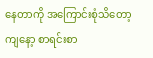နေတာကို အကြောင်းစုံသိတော့ ကျနော့ စာရင်းစာ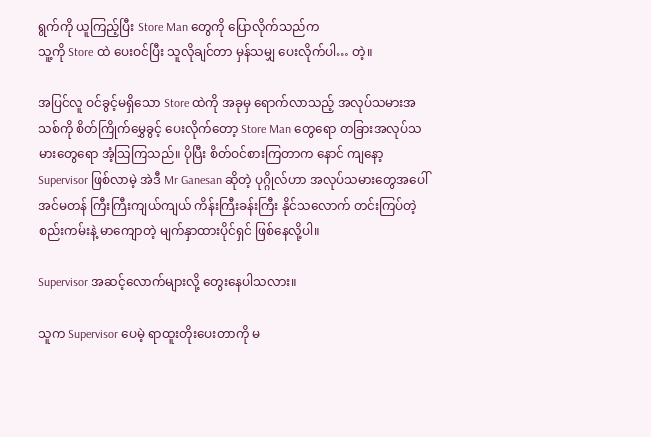ရွက်ကို ယူကြည့်ပြီး Store Man တွေကို ပြောလိုက်သည်က
သူ့ကို Store ထဲ ပေးဝင်ပြီး သူလိုချင်တာ မှန်သမျှ ပေးလိုက်ပါ… တဲ့။

အပြင်လူ ဝင်ခွင့်မရှိသော Store ထဲကို အခုမှ ရောက်လာသည့် အလုပ်သမားအသစ်ကို စိတ်ကြိုက်မွှေခွင့် ပေးလိုက်တော့ Store Man တွေရော တခြားအလုပ်သမားတွေရော အံ့သြကြသည်။ ပိုပြီး စိတ်ဝင်စားကြတာက နောင် ကျနော့ Supervisor ဖြစ်လာမဲ့ အဲဒီ Mr Ganesan ဆိုတဲ့ ပုဂ္ဂိုလ်ဟာ အလုပ်သမားတွေအပေါ် အင်မတန် ကြီးကြီးကျယ်ကျယ် ကိန်းကြီးခန်းကြီး နိုင်သလောက် တင်းကြပ်တဲ့ စည်းကမ်းနဲ့ မာကျောတဲ့ မျက်နှာထားပိုင်ရှင် ဖြစ်နေလို့ပါ။

Supervisor အဆင့်လောက်များလို့ တွေးနေပါသလား။

သူက Supervisor ပေမဲ့ ရာထူးတိုးပေးတာကို မ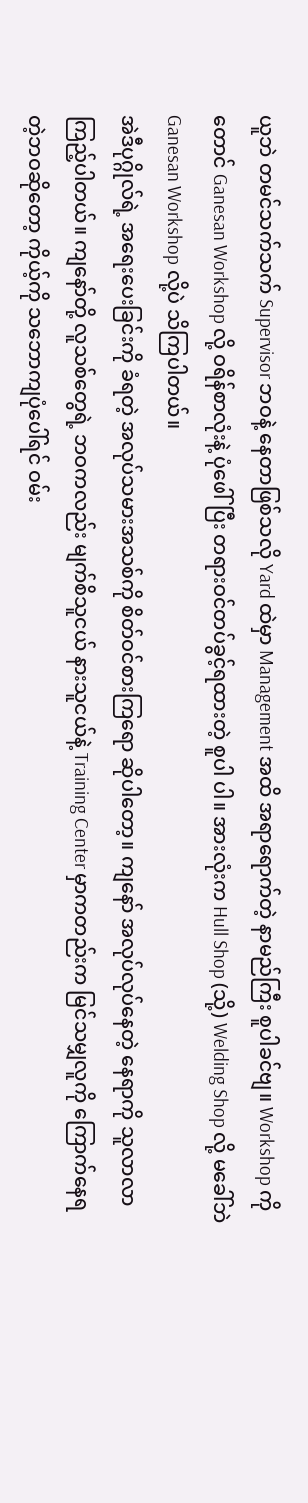ယူဘဲ တမင်သက်သက် Supervisor ဘဝနဲ့ နေတာဖြစ်သလို Yard ထဲမှာ Management အထိ အရာရောက်တဲ့ နာမည်ကြီး စူပါခင်ဗျ။ Workshop ကိုတောင် Ganesan Workshop လို့ ဝရိန်စာလုံးနဲ့ ပုံဖေါ်ပြီး တရားဝင်တပ်ခွင့်ရထားတဲ့ စူပါ ပါ။ အားလုံးက Hull Shop (သို့) Welding Shop လို့ မခေါ်ဘဲ Ganesan Workshop လို့ပဲ သိကြပါတယ်။
အဲဒီပုဂ္ဂိုလ်ရဲ့ အရေးပေးခြင်းကို ခံရတဲ့ အလုပ်သမားအသစ်ကို စိတ်ဝင်စားကြရော ဆိုပါတော့။ ကျနော် အလုပ်လုပ်နေတဲ့ နေရာကို သူလာလာကြည့်ပါတယ်။ ကျနော်တို့ လူသစ်တွေရဲ့ ဘဝကလည်း မျက်စိသူငယ် နားသူငယ်နဲ့ Training Center မှာကတည်းက မြင်သမျှလူကို ကြောက်နေရတဲ့ဘဝဆိုတော့ ကိုယ့်ကို သဘောကျပုံပေါ်ရင် ဝမ်း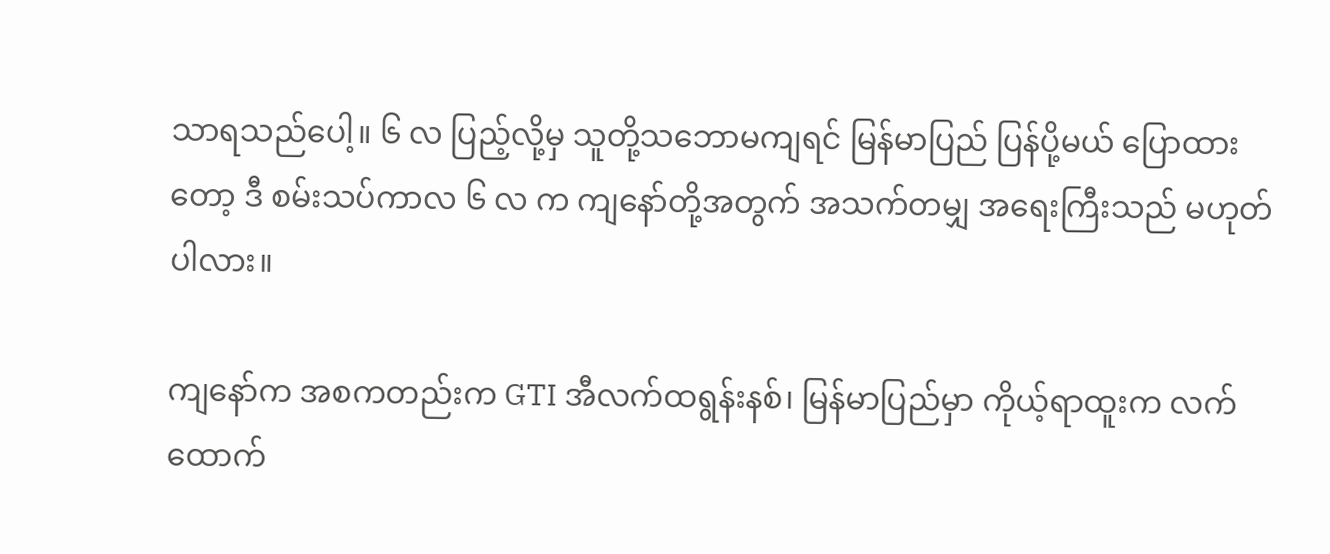သာရသည်ပေါ့။ ၆ လ ပြည့်လို့မှ သူတို့သဘောမကျရင် မြန်မာပြည် ပြန်ပို့မယ် ပြောထားတော့ ဒီ စမ်းသပ်ကာလ ၆ လ က ကျနော်တို့အတွက် အသက်တမျှ အရေးကြီးသည် မဟုတ်ပါလား။

ကျနော်က အစကတည်းက GTI အီလက်ထရွန်းနစ်၊ မြန်မာပြည်မှာ ကိုယ့်ရာထူးက လက်ထောက်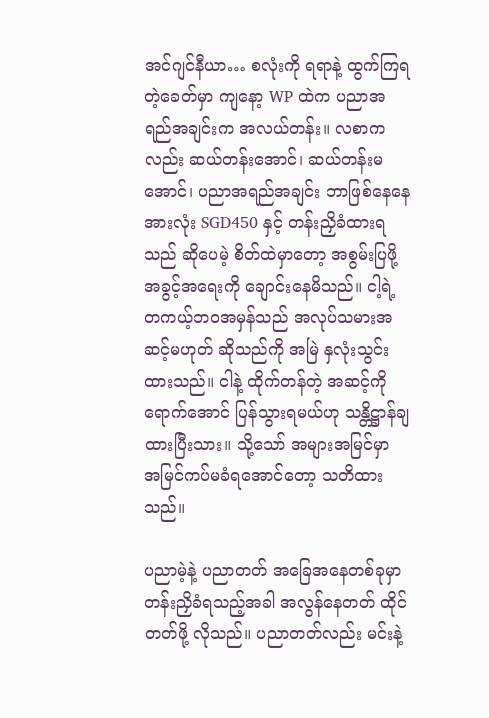အင်ဂျင်နီယာ… စလုံးကို ရရာနဲ့ ထွက်ကြရတဲ့ခေတ်မှာ ကျနော့ WP ထဲက ပညာအရည်အချင်းက အလယ်တန်း။ လစာကလည်း ဆယ်တန်းအောင်၊ ဆယ်တန်းမအောင်၊ ပညာအရည်အချင်း ဘာဖြစ်နေနေ အားလုံး SGD450 နှင့် တန်းညှိခံထားရသည် ဆိုပေမဲ့ စိတ်ထဲမှာတော့ အစွမ်းပြဖို့ အခွင့်အရေးကို ချောင်းနေမိသည်။ ငါ့ရဲ့ တကယ့်ဘဝအမှန်သည် အလုပ်သမားအဆင့်မဟုတ် ဆိုသည်ကို အမြဲ နှလုံးသွင်းထားသည်။ ငါနဲ့ ထိုက်တန်တဲ့ အဆင့်ကို ရောက်အောင် ပြန်သွားရမယ်ဟု သန္တိဋ္ဌာန်ချထားပြီးသား။ သို့သော် အများအမြင်မှာ အမြင်ကပ်မခံရအောင်တော့ သတိထားသည်။

ပညာမဲ့နဲ့ ပညာတတ် အခြေအနေတစ်ခုမှာ တန်းညှိခံရသည့်အခါ အလွန်နေတတ် ထိုင်တတ်ဖို့ လိုသည်။ ပညာတတ်လည်း မင်းနဲ့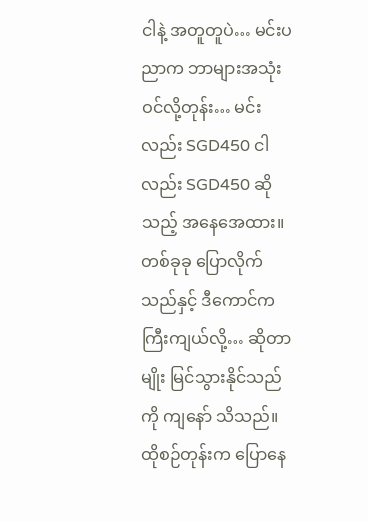ငါနဲ့ အတူတူပဲ… မင်းပညာက ဘာများအသုံးဝင်လို့တုန်း… မင်းလည်း SGD450 ငါလည်း SGD450 ဆိုသည့် အနေအေထား။ တစ်ခုခု ပြောလိုက်သည်နှင့် ဒီကောင်က ကြီးကျယ်လို့… ဆိုတာမျိုး မြင်သွားနိုင်သည်ကို ကျနော် သိသည်။ ထိုစဉ်တုန်းက ပြောနေ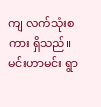ကျ လက်သုံးစကား ရှိသည်။
မင်းဟာမင်း ရွာ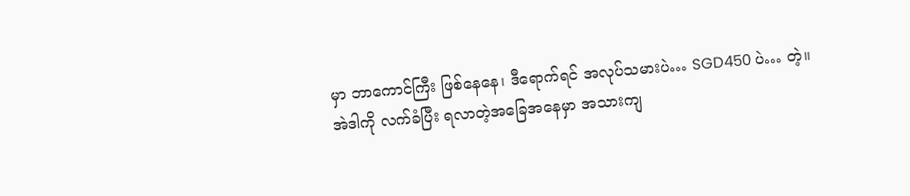မှာ ဘာကောင်ကြီး ဖြစ်နေနေ၊ ဒီရောက်ရင် အလုပ်သမားပဲ… SGD450 ပဲ… တဲ့။
အဲဒါကို လက်ခံပြီး ရလာတဲ့အခြေအနေမှာ အသားကျ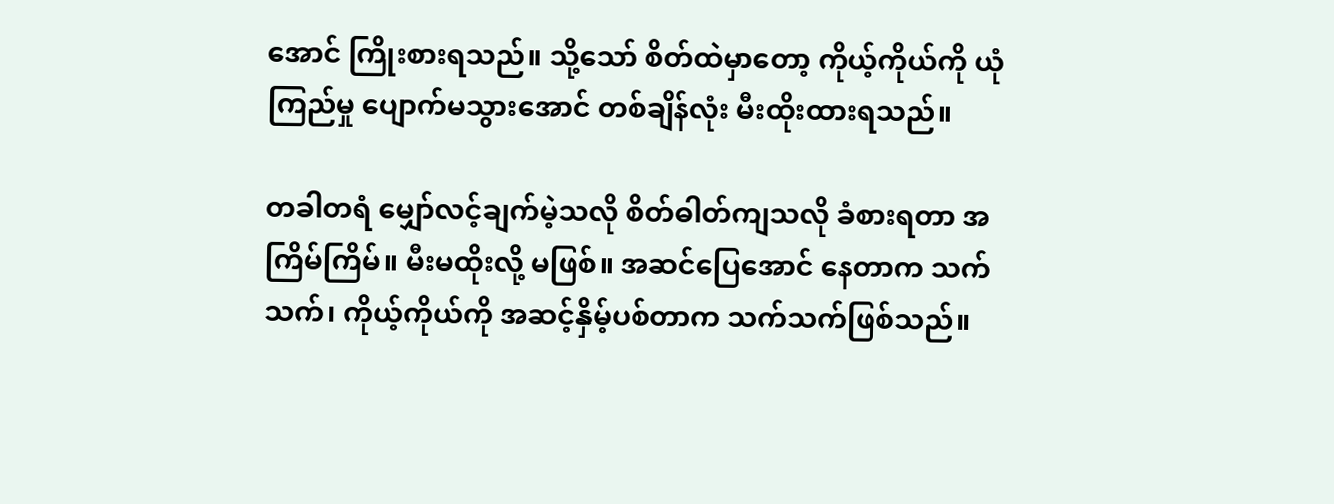အောင် ကြိုးစားရသည်။ သို့သော် စိတ်ထဲမှာတော့ ကိုယ့်ကိုယ်ကို ယုံကြည်မှု ပျောက်မသွားအောင် တစ်ချိန်လုံး မီးထိုးထားရသည်။

တခါတရံ မျှော်လင့်ချက်မဲ့သလို စိတ်ဓါတ်ကျသလို ခံစားရတာ အကြိမ်ကြိမ်။ မီးမထိုးလို့ မဖြစ်။ အဆင်ပြေအောင် နေတာက သက်သက်၊ ကိုယ့်ကိုယ်ကို အဆင့်နှိမ့်ပစ်တာက သက်သက်ဖြစ်သည်။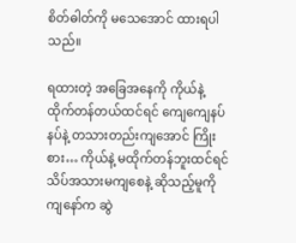စိတ်ဓါတ်ကို မသေအောင် ထားရပါသည်။

ရထားတဲ့ အခြေအနေကို ကိုယ်နဲ့ ထိုက်တန်တယ်ထင်ရင် ကျေကျေနပ်နပ်နဲ့ တသားတည်းကျအောင် ကြိုးစား… ကိုယ်နဲ့ မထိုက်တန်ဘူးထင်ရင် သိပ်အသားမကျစေနဲ့ ဆိုသည့်မူကို ကျနော်က ဆွဲ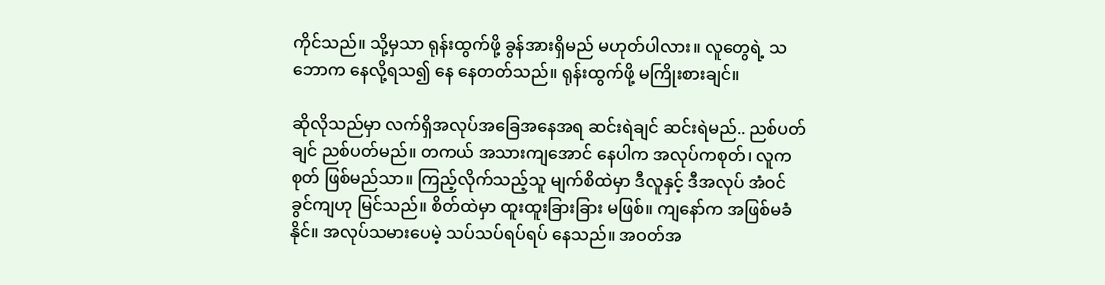ကိုင်သည်။ သို့မှသာ ရုန်းထွက်ဖို့ ခွန်အားရှိမည် မဟုတ်ပါလား။ လူတွေရဲ့ သဘောက နေလို့ရသ၍ နေ နေတတ်သည်။ ရုန်းထွက်ဖို့ မကြိုးစားချင်။

ဆိုလိုသည်မှာ လက်ရှိအလုပ်အခြေအနေအရ ဆင်းရဲချင် ဆင်းရဲမည်.. ညစ်ပတ်ချင် ညစ်ပတ်မည်။ တကယ် အသားကျအောင် နေပါက အလုပ်ကစုတ်၊ လူကစုတ် ဖြစ်မည်သာ။ ကြည့်လိုက်သည့်သူ မျက်စိထဲမှာ ဒီလူနှင့် ဒီအလုပ် အံဝင်ခွင်ကျဟု မြင်သည်။ စိတ်ထဲမှာ ထူးထူးခြားခြား မဖြစ်။ ကျနော်က အဖြစ်မခံနိုင်။ အလုပ်သမားပေမဲ့ သပ်သပ်ရပ်ရပ် နေသည်။ အဝတ်အ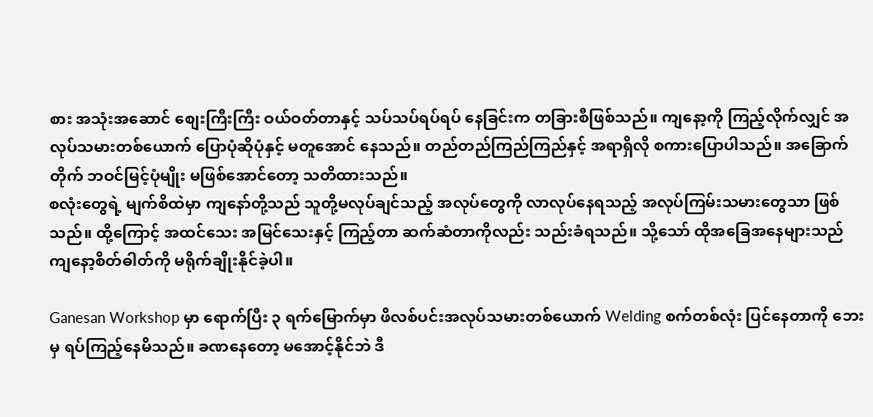စား အသုံးအဆောင် စျေးကြီးကြီး ဝယ်ဝတ်တာနှင့် သပ်သပ်ရပ်ရပ် နေခြင်းက တခြားစီဖြစ်သည်။ ကျနော့ကို ကြည့်လိုက်လျှင် အလုပ်သမားတစ်ယောက် ပြောပုံဆိုပုံနှင့် မတူအောင် နေသည်။ တည်တည်ကြည်ကြည်နှင့် အရာရှိလို စကားပြောပါသည်။ အခြောက်တိုက် ဘဝင်မြင့်ပုံမျိုး မဖြစ်အောင်တော့ သတိထားသည်။
စလုံးတွေရဲ့ မျက်စိထဲမှာ ကျနော်တို့သည် သူတို့မလုပ်ချင်သည့် အလုပ်တွေကို လာလုပ်နေရသည့် အလုပ်ကြမ်းသမားတွေသာ ဖြစ်သည်။ ထို့ကြောင့် အထင်သေး အမြင်သေးနှင့် ကြည့်တာ ဆက်ဆံတာကိုလည်း သည်းခံရသည်။ သို့သော် ထိုအခြေအနေများသည် ကျနော့စိတ်ဓါတ်ကို မရိုက်ချိုးနိုင်ခဲ့ပါ။

Ganesan Workshop မှာ ရောက်ပြီး ၃ ရက်မြောက်မှာ ဖိလစ်ပင်းအလုပ်သမားတစ်ယောက် Welding စက်တစ်လုံး ပြင်နေတာကို ဘေးမှ ရပ်ကြည့်နေမိသည်။ ခဏနေတော့ မအောင့်နိုင်ဘဲ ဒီ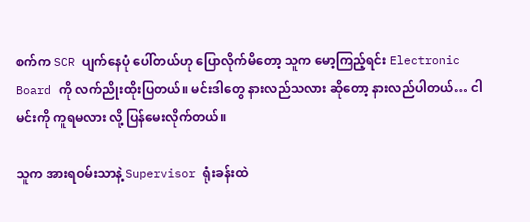စက်က SCR ပျက်နေပုံ ပေါ်တယ်ဟု ပြောလိုက်မိတော့ သူက မော့ကြည့်ရင်း Electronic Board ကို လက်ညိုးထိုးပြတယ်။ မင်းဒါတွေ နားလည်သလား ဆိုတော့ နားလည်ပါတယ်… ငါ မင်းကို ကူရမလား လို့ ပြန်မေးလိုက်တယ်။

သူက အားရဝမ်းသာနဲ့ Supervisor ရုံးခန်းထဲ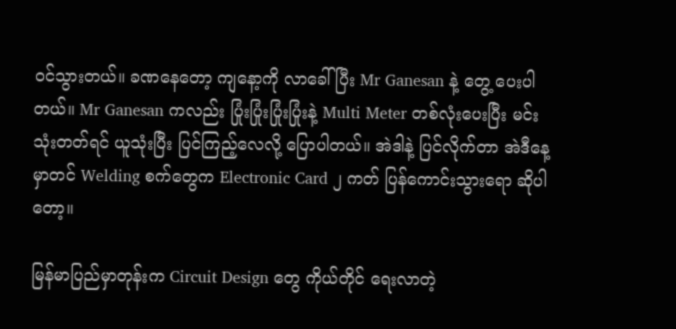ဝင်သွားတယ်။ ခဏနေတော့ ကျနော့ကို လာခေါ်ပြီး Mr Ganesan နဲ့ တွေ့ ပေးပါတယ်။ Mr Ganesan ကလည်း ပြုံးပြုံးပြုံးပြုံးနဲ့ Multi Meter တစ်လုံးပေးပြီး မင်းသုံးတတ်ရင် ယူသုံးပြီး ပြင်ကြည့်လေလို့ ပြောပါတယ်။ အဲဒါနဲ့ ပြင်လိုက်တာ အဲဒီနေ့မှာတင် Welding စက်တွေက Electronic Card ၂ ကတ် ပြန်ကောင်းသွားရော ဆိုပါတော့။

မြန်မာပြည်မှာတုန်းက Circuit Design တွေ ကိုယ်တိုင် ရေးလာတဲ့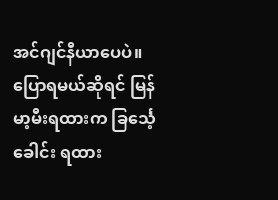အင်ဂျင်နီယာပေပဲ။ ပြောရမယ်ဆိုရင် မြန်မာ့မီးရထားက ခြင်္သေ့ခေါင်း ရထား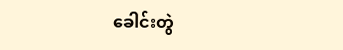ခေါင်းတွဲ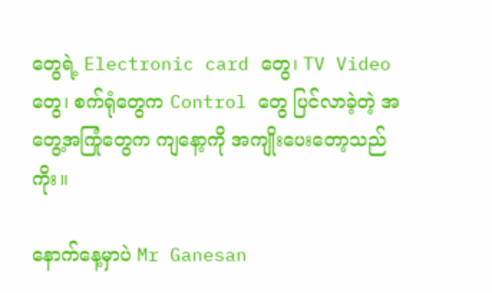တွေရဲ့ Electronic card တွေ၊ TV Video တွေ၊ စက်ရုံတွေက Control တွေ ပြင်လာခဲ့တဲ့ အတွေ့အကြုံတွေက ကျနော့ကို အကျိုးပေးတော့သည်ကိုး။

နောက်နေ့မှာပဲ Mr Ganesan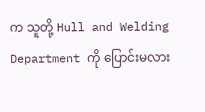က သူတို့ Hull and Welding Department ကို ပြောင်းမလား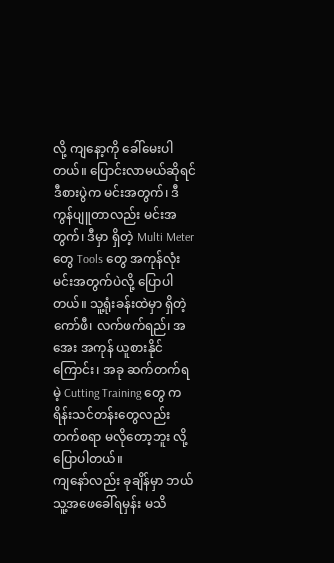လို့ ကျနော့ကို ခေါ်မေးပါတယ်။ ပြောင်းလာမယ်ဆိုရင် ဒီစားပွဲက မင်းအတွက်၊ ဒီ ကွန်ပျူတာလည်း မင်းအတွက်၊ ဒီမှာ ရှိတဲ့ Multi Meter တွေ Tools တွေ အကုန်လုံး မင်းအတွက်ပဲလို့ ပြောပါတယ်။ သူ့ရုံးခန်းထဲမှာ ရှိတဲ့ ကော်ဖီ၊ လက်ဖက်ရည်၊ အအေး အကုန် ယူစားနိုင်ကြောင်း၊ အခု ဆက်တက်ရမဲ့ Cutting Training တွေ ကရိန်းသင်တန်းတွေလည်း တက်စရာ မလိုတော့ဘူး လို့ ပြောပါတယ်။
ကျနော်လည်း ခုချိန်မှာ ဘယ်သူ့အဖေခေါ်ရမှန်း မသိ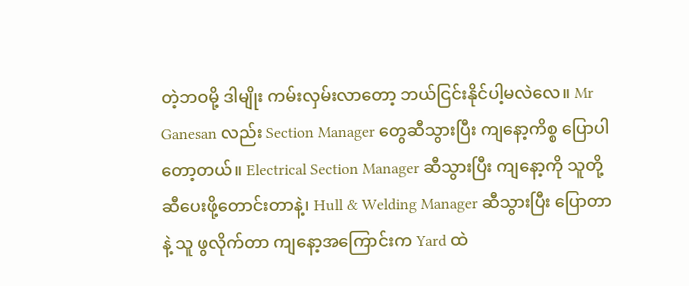တဲ့ဘဝမို့ ဒါမျိုး ကမ်းလှမ်းလာတော့ ဘယ်ငြင်းနိုင်ပါ့မလဲလေ။ Mr Ganesan လည်း Section Manager တွေဆီသွားပြီး ကျနော့ကိစ္စ ပြောပါတော့တယ်။ Electrical Section Manager ဆီသွားပြီး ကျနော့ကို သူတို့ဆီပေးဖို့တောင်းတာနဲ့၊ Hull & Welding Manager ဆီသွားပြီး ပြောတာနဲ့ သူ ဖွလိုက်တာ ကျနော့အကြောင်းက Yard ထဲ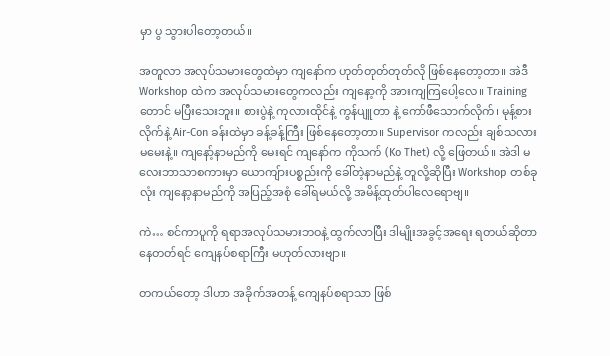မှာ ပွ သွားပါတော့တယ်။

အတူလာ အလုပ်သမားတွေထဲမှာ ကျနော်က ဟုတ်တုတ်တုတ်လို ဖြစ်နေတော့တာ။ အဲဒီ Workshop ထဲက အလုပ်သမားတွေကလည်း ကျနော့ကို အားကျကြပေါ့လေ။ Training တောင် မပြီးသေးဘူး။ စားပွဲနဲ့ ကုလားထိုင်နဲ့ ကွန်ပျူတာ နဲ့ ကော်ဖီသောက်လိုက်၊ မုန့်စားလိုက်နဲ့ Air-Con ခန်းထဲမှာ ခန့်ခန့်ကြီး ဖြစ်နေတော့တာ။ Supervisor ကလည်း ချစ်သလား မမေးနဲ့။ ကျနော့်နာမည်ကို မေးရင် ကျနော်က ကိုသက် (Ko Thet) လို့ ဖြေတယ်။ အဲဒါ မလေးဘာသာစကားမှာ ယောကျ်ားပစ္စည်းကို ခေါ်တဲ့နာမည်နဲ့ တူလို့ဆိုပြီး Workshop တစ်ခုလုံး ကျနော့နာမည်ကို အပြည့်အစုံ ခေါ်ရမယ်လို့ အမိန့်ထုတ်ပါလေရောဗျ။

ကဲ… စင်ကာပူကို ရရာအလုပ်သမားဘဝနဲ့ ထွက်လာပြီး ဒါမျိုးအခွင့်အရေး ရတယ်ဆိုတာ နေတတ်ရင် ကျေနပ်စရာကြီး မဟုတ်လားဗျာ။

တကယ်တော့ ဒါဟာ အခိုက်အတန့် ကျေနပ်စရာသာ ဖြစ်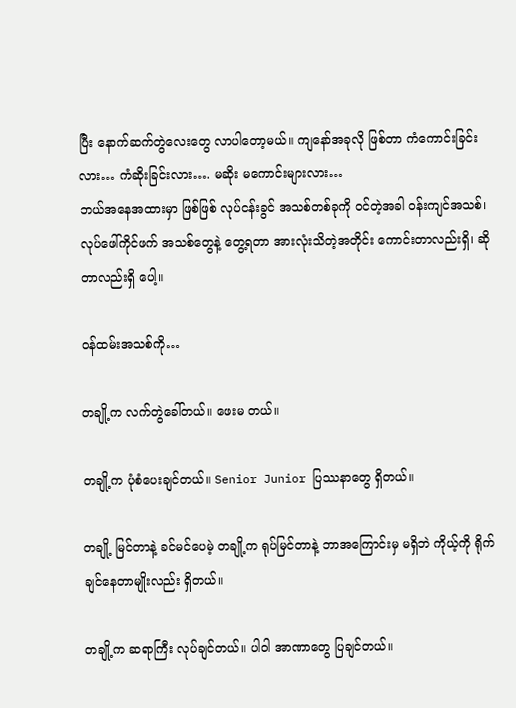ပြီး နောက်ဆက်တွဲလေးတွေ လာပါတော့မယ်။ ကျနော်အခုလို ဖြစ်တာ ကံကောင်းခြင်းလား… ကံဆိုးခြင်းလား…. မဆိုး မကောင်းများလား…
ဘယ်အနေအထားမှာ ဖြစ်ဖြစ် လုပ်ငန်းခွင် အသစ်တစ်ခုကို ဝင်တဲ့အခါ ဝန်းကျင်အသစ်၊ လုပ်ဖေါ်ကိုင်ဖက် အသစ်တွေနဲ့ တွေ့ရတာ အားလုံးသိတဲ့အတိုင်း ကောင်းတာလည်းရှိ၊ ဆိုတာလည်းရှိ ပေါ့။

ဝန်ထမ်းအသစ်ကို…

တချို့က လက်တွဲခေါ်တယ်။ ဖေးမ တယ်။

တချို့က ပုံစံပေးချင်တယ်။ Senior Junior ပြဿနာတွေ ရှိတယ်။

တချို့ မြင်တာနဲ့ ခင်မင်ပေမဲ့ တချို့က ရုပ်မြင်တာနဲ့ ဘာအကြောင်းမှ မရှိဘဲ ကိုယ့်ကို ရိုက်ချင်နေတာမျိုးလည်း ရှိတယ်။

တချို့က ဆရာကြီး လုပ်ချင်တယ်။ ပါဝါ အာဏာတွေ ပြချင်တယ်။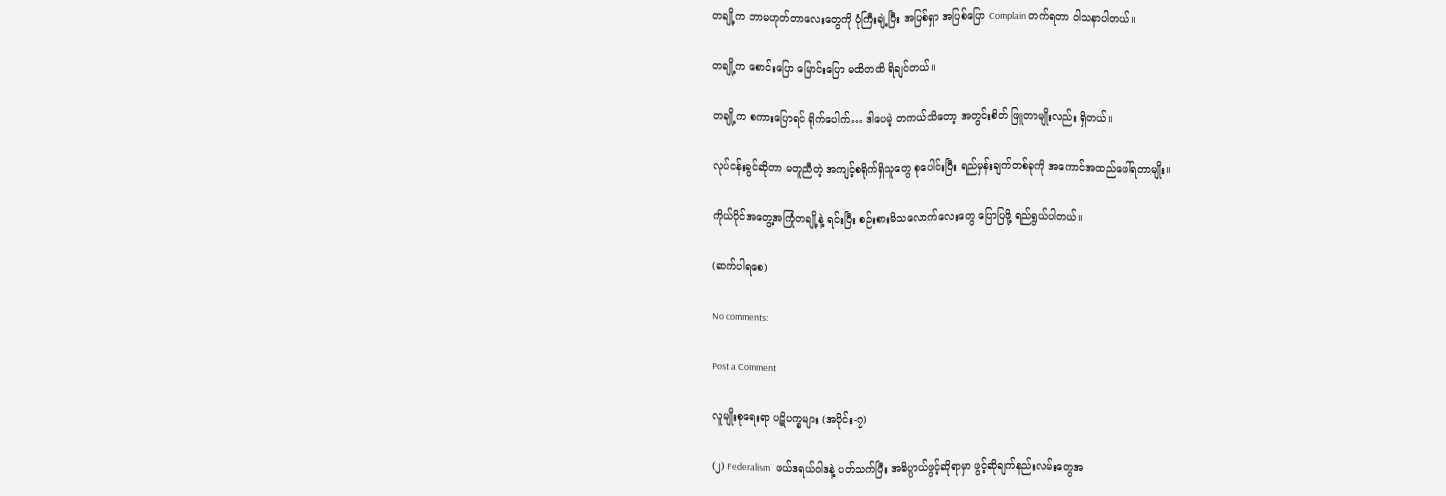တချို့က ဘာမဟုတ်တာလေးတွေကို ပုံကြီးချဲ့ပြီး အပြစ်ရှာ အပြစ်ပြော Complain တက်ရတာ ဝါသနာပါတယ်။

တချို့က စောင်းပြော မြောင်းပြော မထိတထိ ရိချင်တယ်။

တချို့က စကားပြောရင် ရိုက်ပေါက်… ဒါပေမဲ့ တကယ်သိတော့ အတွင်းစိတ် ဖြူတာမျိုးလည်း ရှိတယ်။

လုပ်ငန်းခွင်ဆိုတာ မတူညီတဲ့ အကျင့်စရိုက်ရှိသူတွေ စုပေါင်းပြီး ရည်မှန်းချက်တစ်ခုကို အကောင်အထည်ဖေါ်ရတာမျိုး။

ကိုယ်ပိုင်အတွေ့အကြုံတချို့နဲ့ ရင်းပြီး စဉ်းစားမိသလောက်လေးတွေ ပြောပြဖို့ ရည်ရွယ်ပါတယ်။

(ဆက်ပါရစေ)

No comments:

Post a Comment

လူမျိုးစုရေးရာ ပဋိပက္ခများ (အပိုင်း-၇)

(၂) Federalism   ဖယ်ဒရယ်ဝါဒနဲ့ ပတ်သက်ပြီး အဓိပ္ပာယ်ဖွင့်ဆိုရာမှာ ဖွင့်ဆိုချက်နည်းလမ်းတွေအ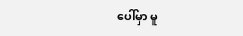ပေါ်မှာ မူ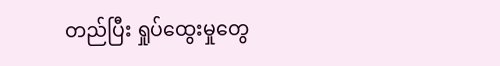တည်ပြီး ရှုပ်ထွေးမှုတွေ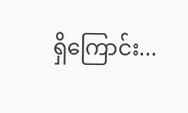ရှိကြောင်း...